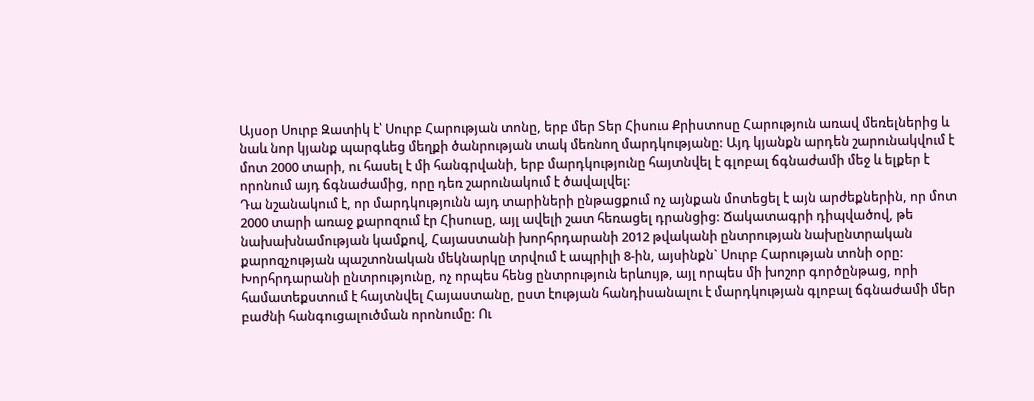Այսօր Սուրբ Զատիկ է՝ Սուրբ Հարության տոնը, երբ մեր Տեր Հիսուս Քրիստոսը Հարություն առավ մեռելներից և նաև նոր կյանք պարգևեց մեղքի ծանրության տակ մեռնող մարդկությանը: Այդ կյանքն արդեն շարունակվում է մոտ 2000 տարի, ու հասել է մի հանգրվանի, երբ մարդկությունը հայտնվել է գլոբալ ճգնաժամի մեջ և ելքեր է որոնում այդ ճգնաժամից, որը դեռ շարունակում է ծավալվել:
Դա նշանակում է, որ մարդկությունն այդ տարիների ընթացքում ոչ այնքան մոտեցել է այն արժեքներին, որ մոտ 2000 տարի առաջ քարոզում էր Հիսուսը, այլ ավելի շատ հեռացել դրանցից: Ճակատագրի դիպվածով, թե նախախնամության կամքով, Հայաստանի խորհրդարանի 2012 թվականի ընտրության նախընտրական քարոզչության պաշտոնական մեկնարկը տրվում է ապրիլի 8-ին, այսինքն` Սուրբ Հարության տոնի օրը: Խորհրդարանի ընտրությունը, ոչ որպես հենց ընտրություն երևույթ, այլ որպես մի խոշոր գործընթաց, որի համատեքստում է հայտնվել Հայաստանը, ըստ էության հանդիսանալու է մարդկության գլոբալ ճգնաժամի մեր բաժնի հանգուցալուծման որոնումը: Ու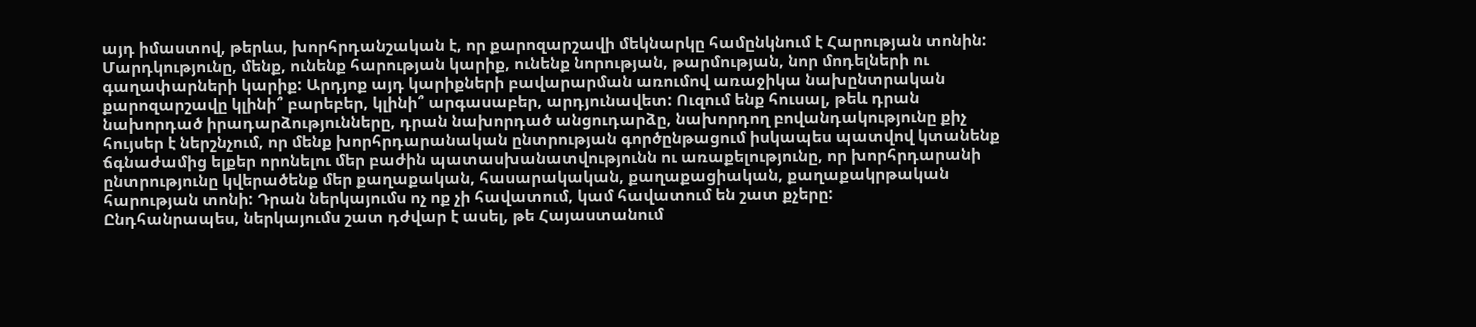այդ իմաստով, թերևս, խորհրդանշական է, որ քարոզարշավի մեկնարկը համընկնում է Հարության տոնին:
Մարդկությունը, մենք, ունենք հարության կարիք, ունենք նորության, թարմության, նոր մոդելների ու գաղափարների կարիք: Արդյոք այդ կարիքների բավարարման առումով առաջիկա նախընտրական քարոզարշավը կլինի՞ բարեբեր, կլինի՞ արգասաբեր, արդյունավետ: Ուզում ենք հուսալ, թեև դրան նախորդած իրադարձությունները, դրան նախորդած անցուդարձը, նախորդող բովանդակությունը քիչ հույսեր է ներշնչում, որ մենք խորհրդարանական ընտրության գործընթացում իսկապես պատվով կտանենք ճգնաժամից ելքեր որոնելու մեր բաժին պատասխանատվությունն ու առաքելությունը, որ խորհրդարանի ընտրությունը կվերածենք մեր քաղաքական, հասարակական, քաղաքացիական, քաղաքակրթական հարության տոնի: Դրան ներկայումս ոչ ոք չի հավատում, կամ հավատում են շատ քչերը:
Ընդհանրապես, ներկայումս շատ դժվար է ասել, թե Հայաստանում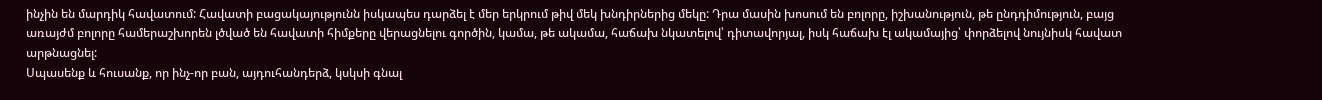ինչին են մարդիկ հավատում: Հավատի բացակայությունն իսկապես դարձել է մեր երկրում թիվ մեկ խնդիրներից մեկը: Դրա մասին խոսում են բոլորը, իշխանություն, թե ընդդիմություն, բայց առայժմ բոլորը համերաշխորեն լծված են հավատի հիմքերը վերացնելու գործին, կամա, թե ակամա, հաճախ նկատելով՝ դիտավորյալ, իսկ հաճախ էլ ակամայից՝ փորձելով նույնիսկ հավատ արթնացնել:
Սպասենք և հուսանք, որ ինչ-որ բան, այդուհանդերձ, կսկսի գնալ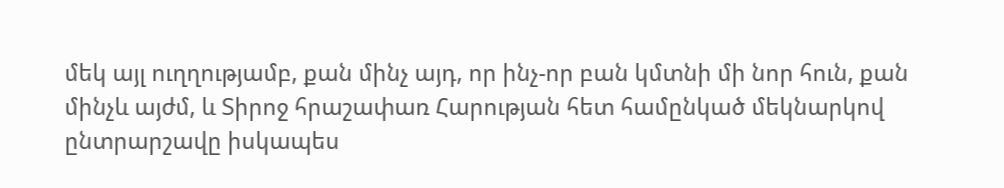մեկ այլ ուղղությամբ, քան մինչ այդ, որ ինչ-որ բան կմտնի մի նոր հուն, քան մինչև այժմ, և Տիրոջ հրաշափառ Հարության հետ համընկած մեկնարկով ընտրարշավը իսկապես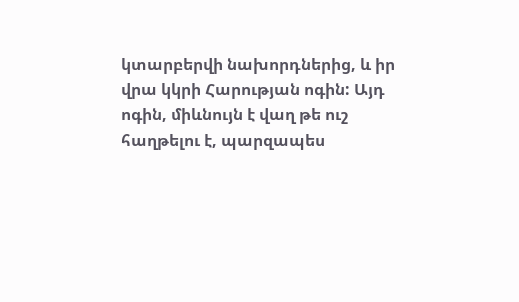կտարբերվի նախորդներից, և իր վրա կկրի Հարության ոգին: Այդ ոգին, միևնույն է վաղ թե ուշ հաղթելու է, պարզապես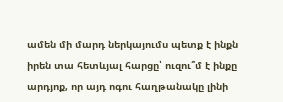ամեն մի մարդ ներկայումս պետք է ինքն իրեն տա հետևյալ հարցը՝ ուզու՞մ է ինքը արդյոք, որ այդ ոգու հաղթանակը լինի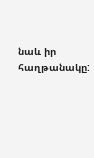նաև իր հաղթանակը: